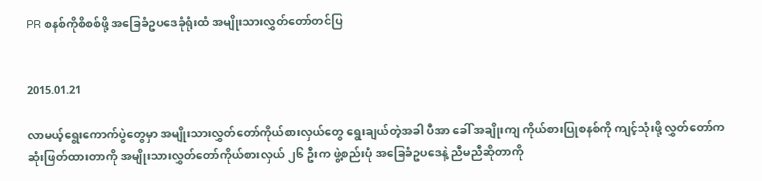PR စနစ်ကိုစိစစ်ဖို့ အခြေခံဥပဒေခုံရုံးထံ အမျိုးသားလွှတ်တော်တင်ပြ


2015.01.21

လာမယ့်ရွေးကောက်ပွဲတွေမှာ အမျိုးသားလွှတ်တော်ကိုယ်စားလှယ်တွေ ရွေးချယ်တဲ့အခါ ပီအာ ခေါ် အချိုးကျ ကိုယ်စားပြုစနစ်ကို ကျင့်သုံးဖို့ လွှတ်တော်က ဆုံးဖြတ်ထားတာကို အမျိုးသားလွှတ်တော်ကိုယ်စားလှယ် ၂၆ ဦးက ဖွဲ့စည်းပုံ အခြေခံဥပဒေနဲ့ ညီမညီဆိုတာကို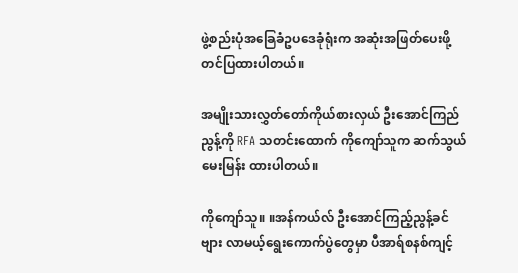ဖွဲ့စည်းပုံအခြေခံဥပဒေခုံရုံးက အဆုံးအဖြတ်ပေးဖို့ တင်ပြထားပါတယ်။

အမျိုးသားလွှတ်တော်ကိုယ်စားလှယ် ဦးအောင်ကြည်ညွန့်ကို RFA သတင်းထောက် ကိုကျော်သူက ဆက်သွယ်မေးမြန်း ထားပါတယ်။

ကိုကျော်သူ။ ။အန်ကယ်လ် ဦးအောင်ကြည့်ညွန့်ခင်ဗျား လာမယ့်ရွေးကောက်ပွဲတွေမှာ ပီအာရ်စနစ်ကျင့်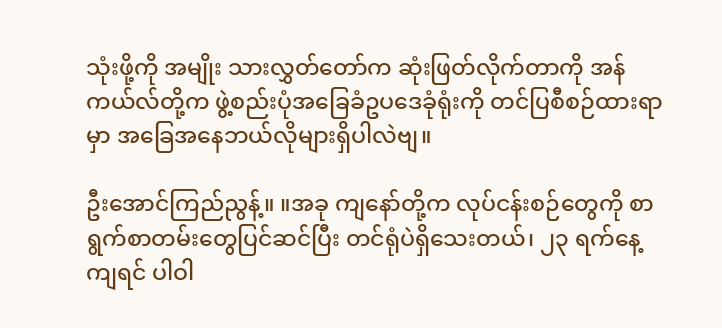သုံးဖို့ကို အမျိုး သားလွှတ်တော်က ဆုံးဖြတ်လိုက်တာကို အန်ကယ်လ်တို့က ဖွဲ့စည်းပုံအခြေခံဥပဒေခုံရုံးကို တင်ပြစီစဉ်ထားရာမှာ အခြေအနေဘယ်လိုများရှိပါလဲဗျ။

ဦးအောင်ကြည်ညွန့်။ ။အခု ကျနော်တို့က လုပ်ငန်းစဉ်တွေကို စာရွက်စာတမ်းတွေပြင်ဆင်ပြီး တင်ရုံပဲရှိသေးတယ်၊ ၂၃ ရက်နေ့ကျရင် ပါဝါ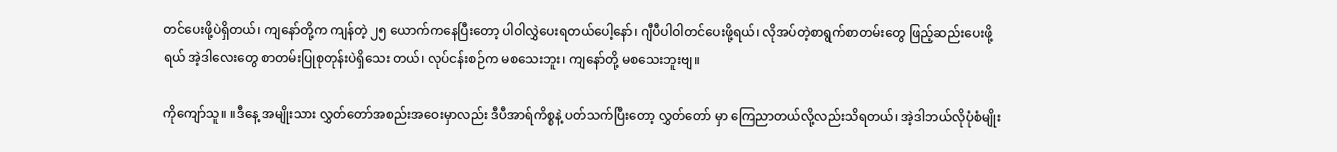တင်ပေးဖို့ပဲရှိတယ်၊ ကျနော်တို့က ကျန်တဲ့ ၂၅ ယောက်ကနေပြီးတော့ ပါဝါလွှဲပေးရတယ်ပေါ့နော်၊ ဂျီပီပါဝါတင်ပေးဖို့ရယ်၊ လိုအပ်တဲ့စာရွက်စာတမ်းတွေ ဖြည့်ဆည်းပေးဖို့ရယ် အဲ့ဒါလေးတွေ စာတမ်းပြုစုတုန်းပဲရှိသေး တယ်၊ လုပ်ငန်းစဉ်က မစသေးဘူး၊ ကျနော်တို့ မစသေးဘူးဗျ။

ကိုကျော်သူ။ ။ဒီနေ့ အမျိုးသား လွှတ်တော်အစည်းအဝေးမှာလည်း ဒီပီအာရ်ကိစ္စနဲ့ ပတ်သက်ပြီးတော့ လွှတ်တော် မှာ ကြေညာတယ်လို့လည်းသိရတယ်၊ အဲ့ဒါဘယ်လိုပုံစံမျိုး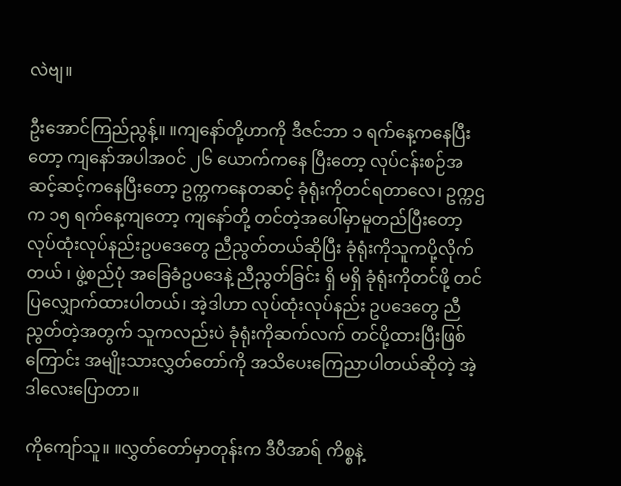လဲဗျ။

ဦးအောင်ကြည်ညွန့်။ ။ကျနော်တို့ဟာကို ဒီဇင်ဘာ ၁ ရက်နေ့ကနေပြီးတော့ ကျနော်အပါအဝင် ၂၆ ယောက်ကနေ ပြီးတော့ လုပ်ငန်းစဉ်အဆင့်ဆင့်ကနေပြီးတော့ ဥက္ကကနေတဆင့် ခုံရုံးကိုတင်ရတာလေ၊ ဥက္ကဌက ၁၅ ရက်နေ့ကျတော့ ကျနော်တို့ တင်တဲ့အပေါ်မှာမူတည်ပြီးတော့ လုပ်ထုံးလုပ်နည်းဥပဒေတွေ ညီညွတ်တယ်ဆိုပြီး ခုံရုံးကိုသူကပို့လိုက်တယ် ၊ ဖွဲ့စည်ပုံ အခြေခံဥပဒေနဲ့ ညီညွတ်ခြင်း ရှိ မရှိ ခုံရုံးကိုတင်ဖို့ တင်ပြလျှောက်ထားပါတယ်၊ အဲ့ဒါဟာ လုပ်ထုံးလုပ်နည်း ဥပဒေတွေ ညီညွတ်တဲ့အတွက် သူကလည်းပဲ ခုံရုံးကိုဆက်လက် တင်ပို့ထားပြီးဖြစ်ကြောင်း အမျိုးသားလွှတ်တော်ကို အသိပေးကြေညာပါတယ်ဆိုတဲ့ အဲ့ဒါလေးပြောတာ။

ကိုကျော်သူ။ ။လွှတ်တော်မှာတုန်းက ဒီပီအာရ် ကိစ္စနဲ့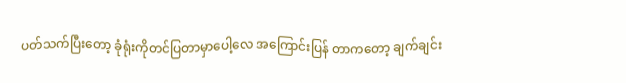ပတ်သက်ပြီးတော့ ခုံရုံးကိုတင်ပြတာမှာပေါ့လေ အကြောင်းပြန် တာကတော့ ချက်ချင်း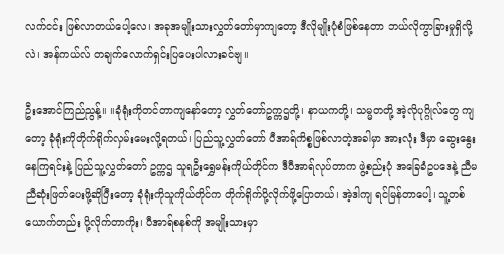လက်ငင်း ဖြစ်လာတယ်ပေါ့လေ၊ အခုအမျိုးသားလွှတ်တော်မှာကျတော့ ဒီလိုမျိုးပုံစံဖြစ်နေတာ ဘယ်လိုကွာခြားမှုရှိလို့လဲ၊ အန်ကယ်လ် တချက်လောက်ရှင်းပြပေးပါလားခင်ဗျ။

ဦးအောင်ကြည်ညွန့်။ ။ခုံရုံးကိုတင်တာကျနော်တော့ လွှတ်တော်ဥက္ကဌတို့၊ နာယကတို့၊ သမ္မတတို့ အဲ့လိုပုဂ္ဂိုလ်တွေ ကျတော့ ခုံရုံးကိုတိုက်ရိုက်လှမ်းမေးလို့ရတယ်၊ ပြည်သူ့လွှတ်တော် ပီအာရ်ကိစ္စဖြစ်လာတဲ့အခါမှာ အားလုံး ဒီမှာ ဆွေးနွေးနေကြရင်းနဲ့ ပြည်သူ့လွှတ်တော် ဥက္ကဌ သူရဦးရွှေမန်းကိုယ်တိုင်က ဒီပီအာရ်လုပ်တာက ဖွဲ့စည်းပုံ အခြေခံဥပဒေနဲ့ ညီမညီဆုံးဖြတ်ပေးဖို့ဆိုပြီးတော့ ခုံရုံးကိုသူကိုယ်တိုင်က တိုက်ရိုက်ပို့လိုက်ဖို့ပြောတယ်၊ အဲ့ဒါကျ ရင်မြန်တာပေါ့၊ သူ့တစ်ယောက်တည်း ပို့လိုက်တာကိုး၊ ပီအာရ်စနစ်ကို အမျိုးသားမှာ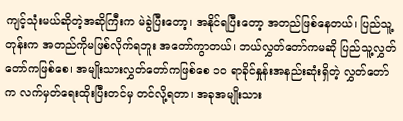ကျင့်သုံးမယ်ဆိုတဲ့အဆိုကြီးက မဲခွဲပြီးတော့၊ အနိုင်ရပြီးတော့ အတည်ဖြစ်နေတယ်၊ ပြည်သူ့တုန်းက အတည်ကိုမဖြစ်လိုက်ရဘူး အတော်ကွာတယ်၊ ဘယ်လွှတ်တော်ကမဆို ပြည်သူ့လွှတ်တော်ကဖြစ်စေ၊ အမျိုးသားလွှတ်တော်ကဖြစ်စေ ၁ဝ ရာခိုင်နှုန်းအနည်းဆုံးရှိတဲ့ လွှတ်တော်က လက်မှတ်ရေးထိုးပြီးတင်မှ တင်လို့ရတာ၊ အခုအမျိုးသား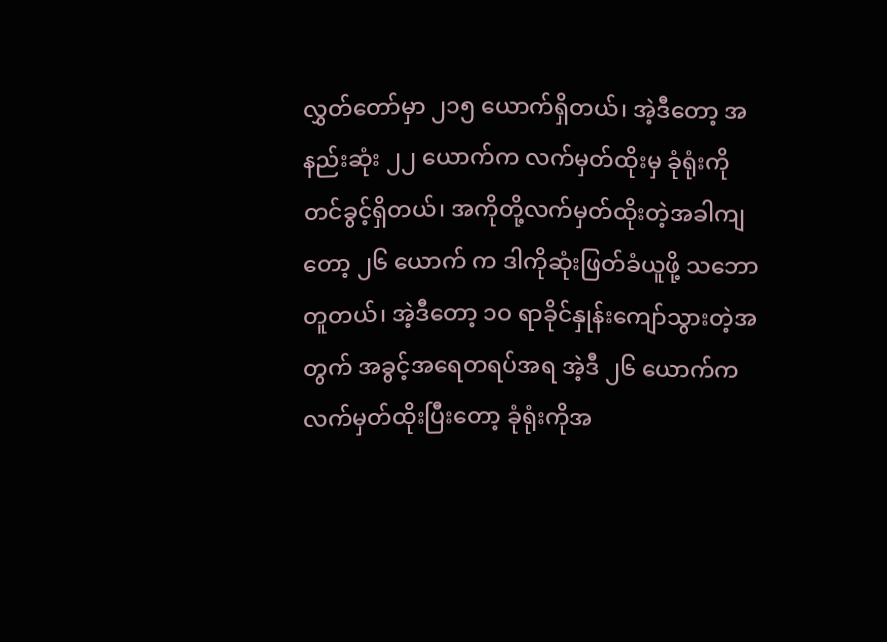လွှတ်တော်မှာ ၂၁၅ ယောက်ရှိတယ်၊ အဲ့ဒီတော့ အနည်းဆုံး ၂၂ ယောက်က လက်မှတ်ထိုးမှ ခုံရုံးကိုတင်ခွင့်ရှိတယ်၊ အကိုတို့လက်မှတ်ထိုးတဲ့အခါကျတော့ ၂၆ ယောက် က ဒါကိုဆုံးဖြတ်ခံယူဖို့ သဘောတူတယ်၊ အဲ့ဒီတော့ ၁ဝ ရာခိုင်နှုန်းကျော်သွားတဲ့အတွက် အခွင့်အရေတရပ်အရ အဲ့ဒီ ၂၆ ယောက်က လက်မှတ်ထိုးပြီးတော့ ခုံရုံးကိုအ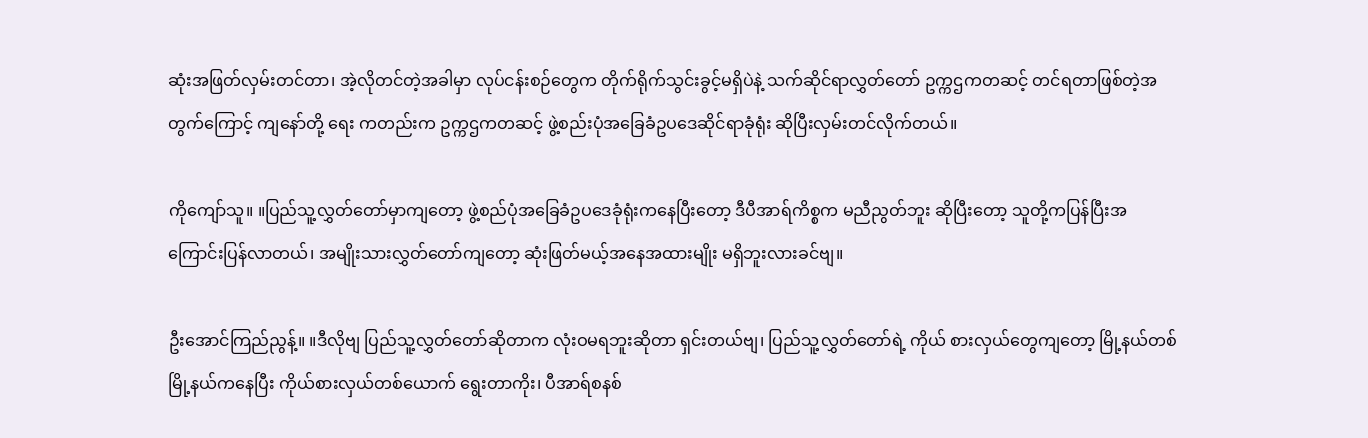ဆုံးအဖြတ်လှမ်းတင်တာ၊ အဲ့လိုတင်တဲ့အခါမှာ လုပ်ငန်းစဉ်တွေက တိုက်ရိုက်သွင်းခွင့်မရှိပဲနဲ့ သက်ဆိုင်ရာလွှတ်တော် ဥက္ကဌကတဆင့် တင်ရတာဖြစ်တဲ့အတွက်ကြောင့် ကျနော်တို့ ရေး ကတည်းက ဥက္ကဌကတဆင့် ဖွဲ့စည်းပုံအခြေခံဥပဒေဆိုင်ရာခုံရုံး ဆိုပြီးလှမ်းတင်လိုက်တယ်။

ကိုကျော်သူ။ ။ပြည်သူ့လွှတ်တော်မှာကျတော့ ဖွဲ့စည်ပုံအခြေခံဥပဒေခုံရုံးကနေပြီးတော့ ဒီပီအာရ်ကိစ္စက မညီညွတ်ဘူး ဆိုပြီးတော့ သူတို့ကပြန်ပြီးအကြောင်းပြန်လာတယ်၊ အမျိုးသားလွှတ်တော်ကျတော့ ဆုံးဖြတ်မယ့်အနေအထားမျိုး မရှိဘူးလားခင်ဗျ။

ဦးအောင်ကြည်ညွန့်။ ။ဒီလိုဗျ ပြည်သူ့လွှတ်တော်ဆိုတာက လုံးဝမရဘူးဆိုတာ ရှင်းတယ်ဗျ၊ ပြည်သူ့လွှတ်တော်ရဲ့ ကိုယ် စားလှယ်တွေကျတော့ မြို့နယ်တစ်မြို့နယ်ကနေပြီး ကိုယ်စားလှယ်တစ်ယောက် ရွေးတာကိုး၊ ပီအာရ်စနစ်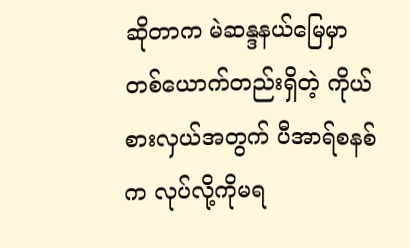ဆိုတာက မဲဆန္ဒနယ်မြေမှာ တစ်ယောက်တည်းရှိတဲ့ ကိုယ်စားလှယ်အတွက် ပီအာရ်စနစ်က လုပ်လို့ကိုမရ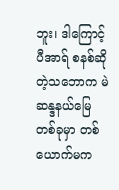ဘူး၊ ဒါကြောင့် ပီအာရ် စနစ်ဆိုတဲ့သဘောက မဲဆန္ဒနယ်မြေတစ်ခုမှာ တစ်ယောက်မက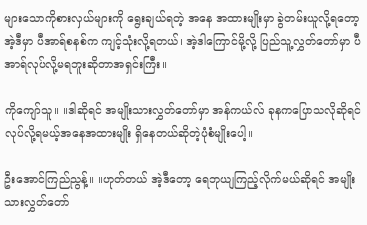များသောကိုစားလှယ်များကို ရွေးချယ်ရတဲ့ အနေ အထားမျိုးမှာ ခွဲတမ်းယူလို့ရတော့ အဲ့ဒီမှာ ပီအာရ်စနစ်က ကျင့်သုံးလို့ရတယ်၊ အဲ့ဒါကြောင်မို့လို့ ပြည်သူ့လွှတ်တော်မှာ ပီအာရ်လုပ်လို့မရဘူးဆိုတာအရှင်းကြီး။

ကိုကျော်သူ။ ။ဒါဆိုရင် အမျိုးသားလွှတ်တော်မှာ အန်ကယ်လ် ခုနကပြောသလိုဆိုရင် လုပ်လို့ရမယ့်အနေအထားမျိုး ရှိနေတယ်ဆိုတဲ့ပုံစံမျိုးပေါ့။

ဦးအောင်ကြည်ညွန့်။ ။ဟုတ်တယ် အဲ့ဒီတော့ ရေဘုယျကြည့်လိုက်မယ်ဆိုရင် အမျိုးသားလွှတ်တော်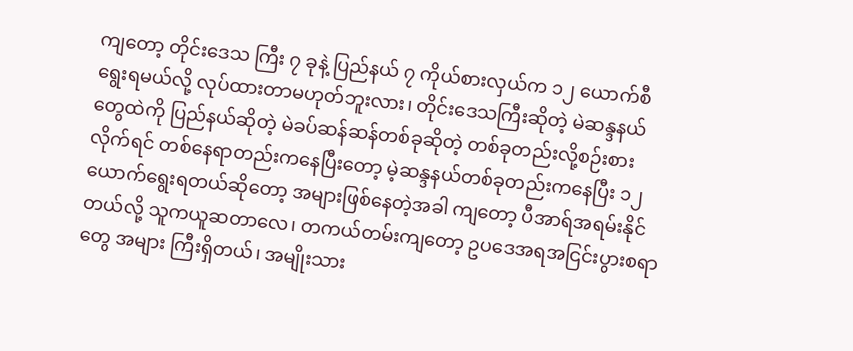ကျတော့ တိုင်းဒေသ ကြီး ၇ ခုနဲ့ ပြည်နယ် ၇ ကိုယ်စားလှယ်က ၁၂ ယောက်စီရွေးရမယ်လို့ လုပ်ထားတာမဟုတ်ဘူးလား၊ တိုင်းဒေသကြီးဆိုတဲ့ မဲဆန္ဒနယ်တွေထဲကို ပြည်နယ်ဆိုတဲ့ မဲခပ်ဆန်ဆန်တစ်ခုဆိုတဲ့ တစ်ခုတည်းလို့စဉ်းစားလိုက်ရင် တစ်နေရာတည်းကနေပြီးတော့ မဲ့ဆန္ဒနယ်တစ်ခုတည်းကနေပြီး ၁၂ ယောက်ရွေးရတယ်ဆိုတော့ အများဖြစ်နေတဲ့အခါ ကျတော့ ပီအာရ်အရမ်းနိုင်တယ်လို့ သူကယူဆတာလေ၊ တကယ်တမ်းကျတော့ ဥပဒေအရအငြင်းပွားစရာတွေ အများ ကြီးရှိတယ်၊ အမျိုးသား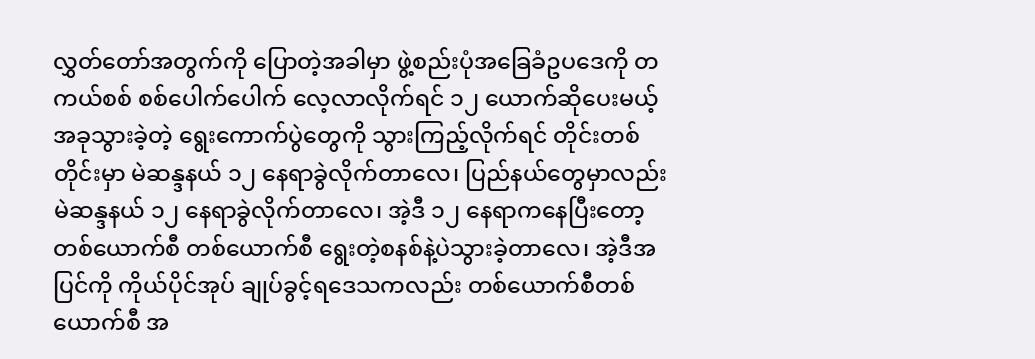လွှတ်တော်အတွက်ကို ပြောတဲ့အခါမှာ ဖွဲ့စည်းပုံအခြေခံဥပဒေကို တကယ်စစ် စစ်ပေါက်ပေါက် လေ့လာလိုက်ရင် ၁၂ ယောက်ဆိုပေးမယ့် အခုသွားခဲ့တဲ့ ရွေးကောက်ပွဲတွေကို သွားကြည့်လိုက်ရင် တိုင်းတစ်တိုင်းမှာ မဲဆန္ဒနယ် ၁၂ နေရာခွဲလိုက်တာလေ၊ ပြည်နယ်တွေမှာလည်း မဲဆန္ဒနယ် ၁၂ နေရာခွဲလိုက်တာလေ၊ အဲ့ဒီ ၁၂ နေရာကနေပြီးတော့ တစ်ယောက်စီ တစ်ယောက်စီ ရွေးတဲ့စနစ်နဲ့ပဲသွားခဲ့တာလေ၊ အဲ့ဒီအပြင်ကို ကိုယ်ပိုင်အုပ် ချုပ်ခွင့်ရဒေသကလည်း တစ်ယောက်စီတစ်ယောက်စီ အ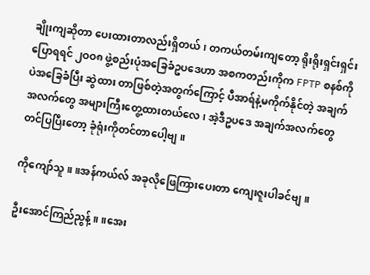ချိုးကျဆိုတာ ပေးထားတာလည်းရှိတယ်၊ တကယ်တမ်းကျတော့ ရိုးရိုးရှင်းရှင်းပြောရရင် ၂ဝဝ၈ ဖွဲ့စည်းပုံအခြေခံဥပဒေဟာ အစကတည်းကိုက FPTP စနစ်ကိုပဲအခြေခံပြီး ဆွဲထား တာဖြစ်တဲ့အတွက်ကြောင့် ပီအာရ်နဲ့မကိုက်နိုင်တဲ့ အချက်အလက်တွေ အများကြီးတွေ့ထားတယ်လေ၊ အဲ့ဒီဥပဒေ အချက်အလက်တွေ တင်ပြပြီးတော့ ခုံရုံးကိုတင်တာပေါ့ဗျ။

ကိုကျော်သူ။ ။အန်ကယ်လ် အခုလိုဖြေကြားပေးတာ ကျေးဇူးပါခင်ဗျ။

ဦးအောင်ကြည်ညွန့်။ ။အေး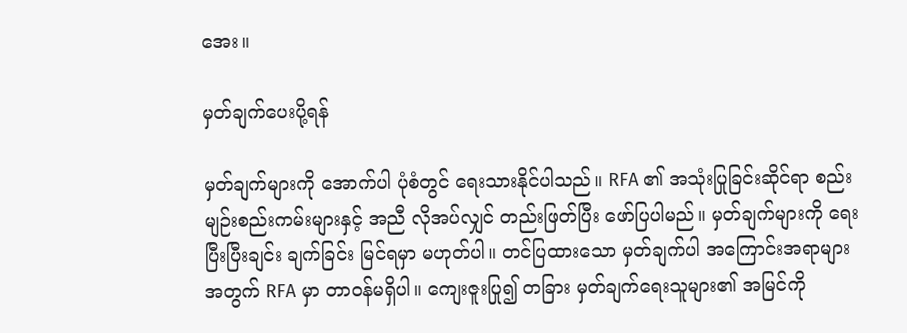အေး။

မှတ်ချက်ပေးပို့ရန်

မှတ်ချက်များကို အောက်ပါ ပုံစံတွင် ရေးသားနိုင်ပါသည်။ RFA ၏ အသုံးပြုခြင်းဆိုင်ရာ စည်းမျဉ်းစည်းကမ်းများနှင့် အညီ လိုအပ်လျှင် တည်းဖြတ်ပြီး ဖော်ပြပါမည်။ မှတ်ချက်များကို ရေးပြီးပြီးချင်း ချက်ခြင်း မြင်ရမှာ မဟုတ်ပါ။ တင်ပြထားသော မှတ်ချက်ပါ အကြောင်းအရာများ အတွက် RFA မှာ တာဝန်မရှိပါ။ ကျေးဇူးပြု၍ တခြား မှတ်ချက်ရေးသူများ၏ အမြင်ကို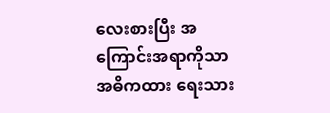လေးစားပြီး အကြောင်းအရာကိုသာ အဓိကထား ရေးသား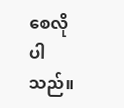စေလိုပါသည်။